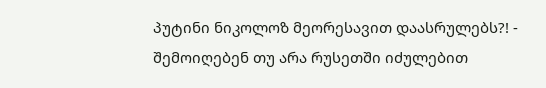პუტინი ნიკოლოზ მეორესავით დაასრულებს?! - შემოიღებენ თუ არა რუსეთში იძულებით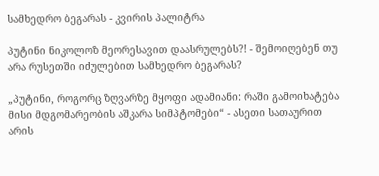სამხედრო ბეგარას - კვირის პალიტრა

პუტინი ნიკოლოზ მეორესავით დაასრულებს?! - შემოიღებენ თუ არა რუსეთში იძულებით სამხედრო ბეგარას?

„პუტინი, როგორც ზღვარზე მყოფი ადამიანი: რაში გამოიხატება მისი მდგომარეობის აშკარა სიმპტომები“ - ასეთი სათაურით არის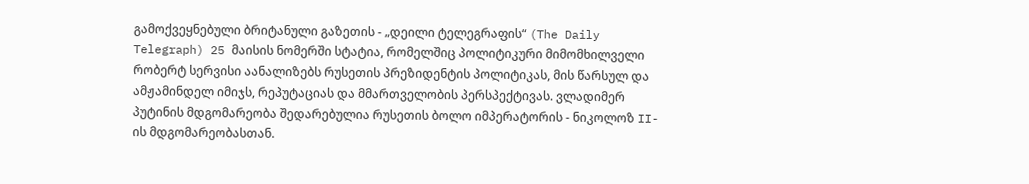გამოქვეყნებული ბრიტანული გაზეთის - „დეილი ტელეგრაფის“ (The Daily Telegraph) 25 მაისის ნომერში სტატია, რომელშიც პოლიტიკური მიმომხილველი რობერტ სერვისი აანალიზებს რუსეთის პრეზიდენტის პოლიტიკას, მის წარსულ და ამჟამინდელ იმიჯს, რეპუტაციას და მმართველობის პერსპექტივას. ვლადიმერ პუტინის მდგომარეობა შედარებულია რუსეთის ბოლო იმპერატორის - ნიკოლოზ II-ის მდგომარეობასთან.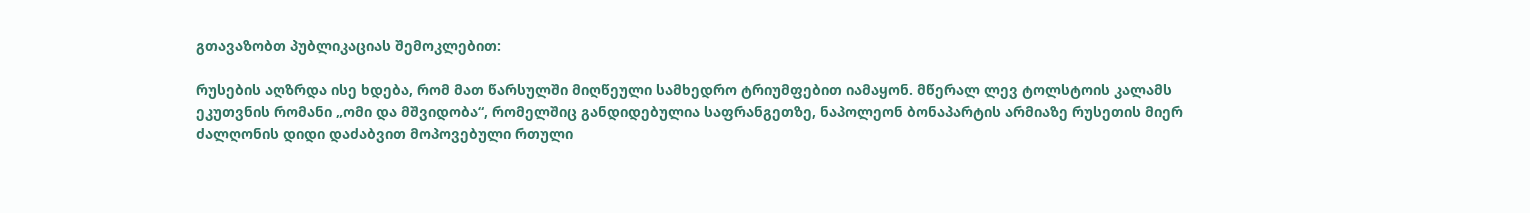გთავაზობთ პუბლიკაციას შემოკლებით:

რუსების აღზრდა ისე ხდება, რომ მათ წარსულში მიღწეული სამხედრო ტრიუმფებით იამაყონ. მწერალ ლევ ტოლსტოის კალამს ეკუთვნის რომანი „ომი და მშვიდობა“, რომელშიც განდიდებულია საფრანგეთზე, ნაპოლეონ ბონაპარტის არმიაზე რუსეთის მიერ ძალღონის დიდი დაძაბვით მოპოვებული რთული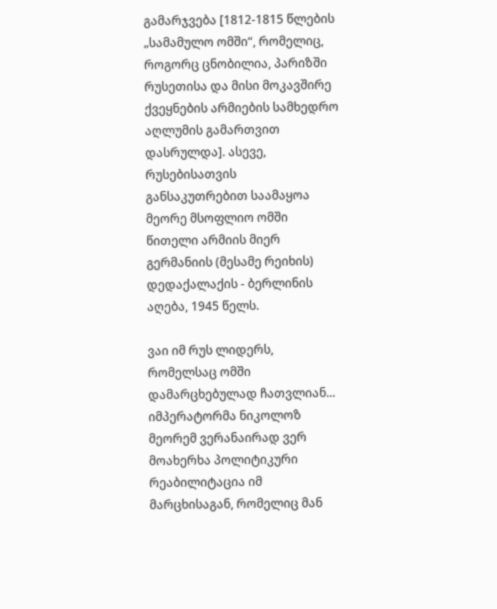გამარჯვება [1812-1815 წლების „სამამულო ომში“, რომელიც, როგორც ცნობილია, პარიზში რუსეთისა და მისი მოკავშირე ქვეყნების არმიების სამხედრო აღლუმის გამართვით დასრულდა]. ასევე, რუსებისათვის განსაკუთრებით საამაყოა მეორე მსოფლიო ომში წითელი არმიის მიერ გერმანიის (მესამე რეიხის) დედაქალაქის - ბერლინის აღება, 1945 წელს.

ვაი იმ რუს ლიდერს, რომელსაც ომში დამარცხებულად ჩათვლიან... იმპერატორმა ნიკოლოზ მეორემ ვერანაირად ვერ მოახერხა პოლიტიკური რეაბილიტაცია იმ მარცხისაგან, რომელიც მან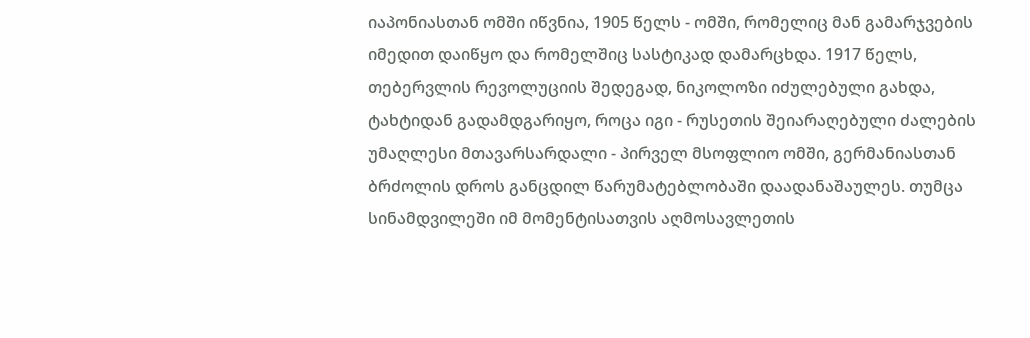იაპონიასთან ომში იწვნია, 1905 წელს - ომში, რომელიც მან გამარჯვების იმედით დაიწყო და რომელშიც სასტიკად დამარცხდა. 1917 წელს, თებერვლის რევოლუციის შედეგად, ნიკოლოზი იძულებული გახდა, ტახტიდან გადამდგარიყო, როცა იგი - რუსეთის შეიარაღებული ძალების უმაღლესი მთავარსარდალი - პირველ მსოფლიო ომში, გერმანიასთან ბრძოლის დროს განცდილ წარუმატებლობაში დაადანაშაულეს. თუმცა სინამდვილეში იმ მომენტისათვის აღმოსავლეთის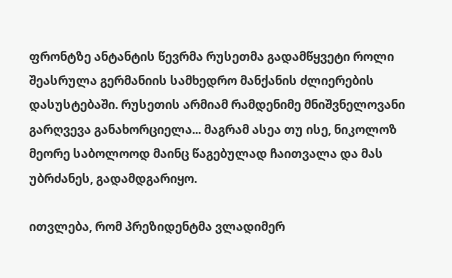ფრონტზე ანტანტის წევრმა რუსეთმა გადამწყვეტი როლი შეასრულა გერმანიის სამხედრო მანქანის ძლიერების დასუსტებაში. რუსეთის არმიამ რამდენიმე მნიშვნელოვანი გარღვევა განახორციელა... მაგრამ ასეა თუ ისე, ნიკოლოზ მეორე საბოლოოდ მაინც წაგებულად ჩაითვალა და მას უბრძანეს, გადამდგარიყო.

ითვლება, რომ პრეზიდენტმა ვლადიმერ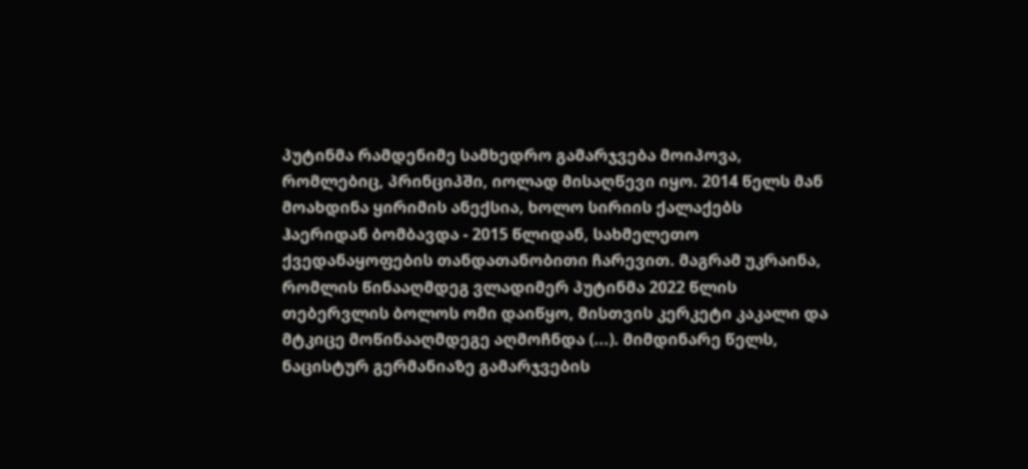პუტინმა რამდენიმე სამხედრო გამარჯვება მოიპოვა, რომლებიც, პრინციპში, იოლად მისაღწევი იყო. 2014 წელს მან მოახდინა ყირიმის ანექსია, ხოლო სირიის ქალაქებს ჰაერიდან ბომბავდა - 2015 წლიდან, სახმელეთო ქვედანაყოფების თანდათანობითი ჩარევით. მაგრამ უკრაინა, რომლის წინააღმდეგ ვლადიმერ პუტინმა 2022 წლის თებერვლის ბოლოს ომი დაიწყო, მისთვის კერკეტი კაკალი და მტკიცე მოწინააღმდეგე აღმოჩნდა (...). მიმდინარე წელს, ნაცისტურ გერმანიაზე გამარჯვების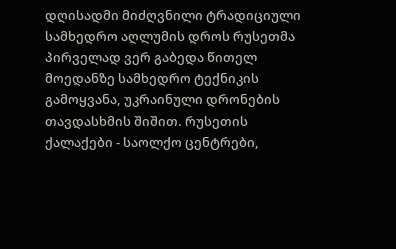დღისადმი მიძღვნილი ტრადიციული სამხედრო აღლუმის დროს რუსეთმა პირველად ვერ გაბედა წითელ მოედანზე სამხედრო ტექნიკის გამოყვანა, უკრაინული დრონების თავდასხმის შიშით. რუსეთის ქალაქები - საოლქო ცენტრები,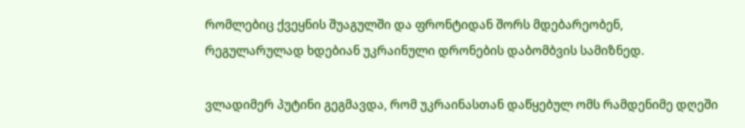რომლებიც ქვეყნის შუაგულში და ფრონტიდან შორს მდებარეობენ, რეგულარულად ხდებიან უკრაინული დრონების დაბომბვის სამიზნედ.

ვლადიმერ პუტინი გეგმავდა, რომ უკრაინასთან დაწყებულ ომს რამდენიმე დღეში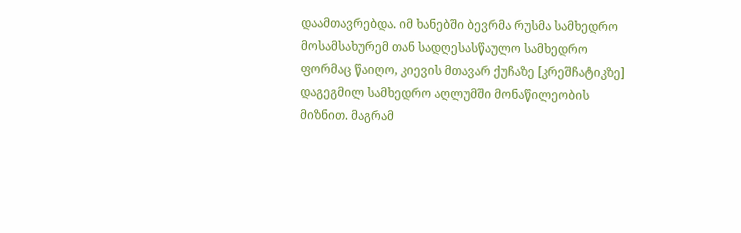დაამთავრებდა. იმ ხანებში ბევრმა რუსმა სამხედრო მოსამსახურემ თან სადღესასწაულო სამხედრო ფორმაც წაიღო, კიევის მთავარ ქუჩაზე [კრეშჩატიკზე] დაგეგმილ სამხედრო აღლუმში მონაწილეობის მიზნით. მაგრამ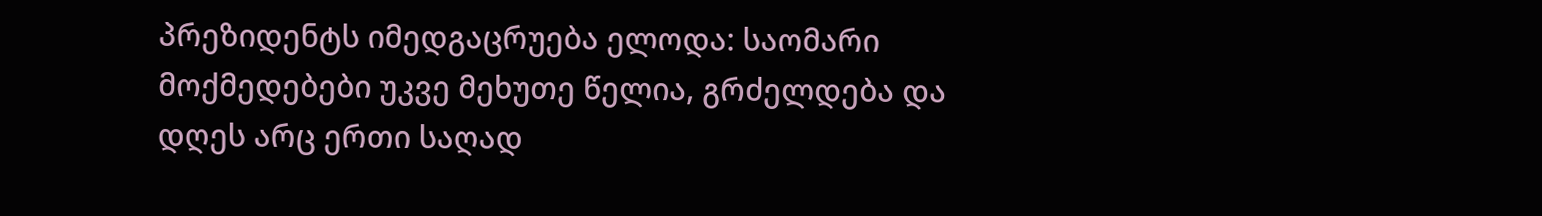პრეზიდენტს იმედგაცრუება ელოდა: საომარი მოქმედებები უკვე მეხუთე წელია, გრძელდება და დღეს არც ერთი საღად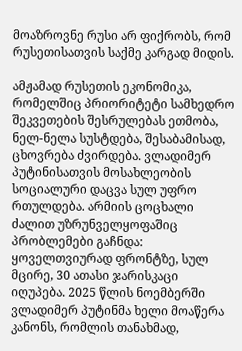მოაზროვნე რუსი არ ფიქრობს, რომ რუსეთისათვის საქმე კარგად მიდის.

ამჟამად რუსეთის ეკონომიკა, რომელშიც პრიორიტეტი სამხედრო შეკვეთების შესრულებას ეთმობა, ნელ-ნელა სუსტდება, შესაბამისად, ცხოვრება ძვირდება. ვლადიმერ პუტინისათვის მოსახლეობის სოციალური დაცვა სულ უფრო რთულდება. არმიის ცოცხალი ძალით უზრუნველყოფაშიც პრობლემები გაჩნდა: ყოველთვიურად ფრონტზე, სულ მცირე, 30 ათასი ჯარისკაცი იღუპება. 2025 წლის ნოემბერში ვლადიმერ პუტინმა ხელი მოაწერა კანონს, რომლის თანახმად,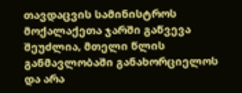თავდაცვის სამინისტროს მოქალაქეთა ჯარში გაწვევა შეუძლია, მთელი წლის განმავლობაში განახორციელოს და არა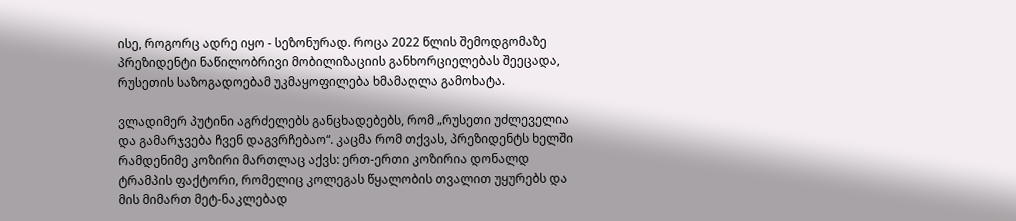ისე, როგორც ადრე იყო - სეზონურად. როცა 2022 წლის შემოდგომაზე პრეზიდენტი ნაწილობრივი მობილიზაციის განხორციელებას შეეცადა, რუსეთის საზოგადოებამ უკმაყოფილება ხმამაღლა გამოხატა.

ვლადიმერ პუტინი აგრძელებს განცხადებებს, რომ „რუსეთი უძლეველია და გამარჯვება ჩვენ დაგვრჩებაო“. კაცმა რომ თქვას, პრეზიდენტს ხელში რამდენიმე კოზირი მართლაც აქვს: ერთ-ერთი კოზირია დონალდ ტრამპის ფაქტორი, რომელიც კოლეგას წყალობის თვალით უყურებს და მის მიმართ მეტ-ნაკლებად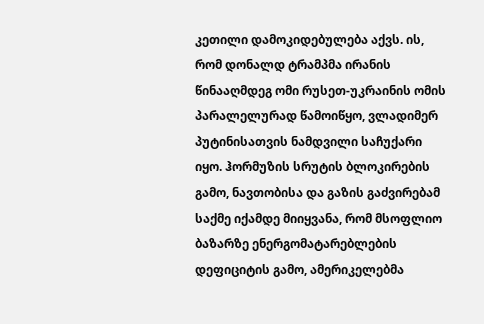კეთილი დამოკიდებულება აქვს. ის, რომ დონალდ ტრამპმა ირანის წინააღმდეგ ომი რუსეთ-უკრაინის ომის პარალელურად წამოიწყო, ვლადიმერ პუტინისათვის ნამდვილი საჩუქარი იყო. ჰორმუზის სრუტის ბლოკირების გამო, ნავთობისა და გაზის გაძვირებამ საქმე იქამდე მიიყვანა, რომ მსოფლიო ბაზარზე ენერგომატარებლების დეფიციტის გამო, ამერიკელებმა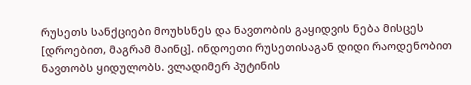რუსეთს სანქციები მოუხსნეს და ნავთობის გაყიდვის ნება მისცეს [დროებით, მაგრამ მაინც]. ინდოეთი რუსეთისაგან დიდი რაოდენობით ნავთობს ყიდულობს. ვლადიმერ პუტინის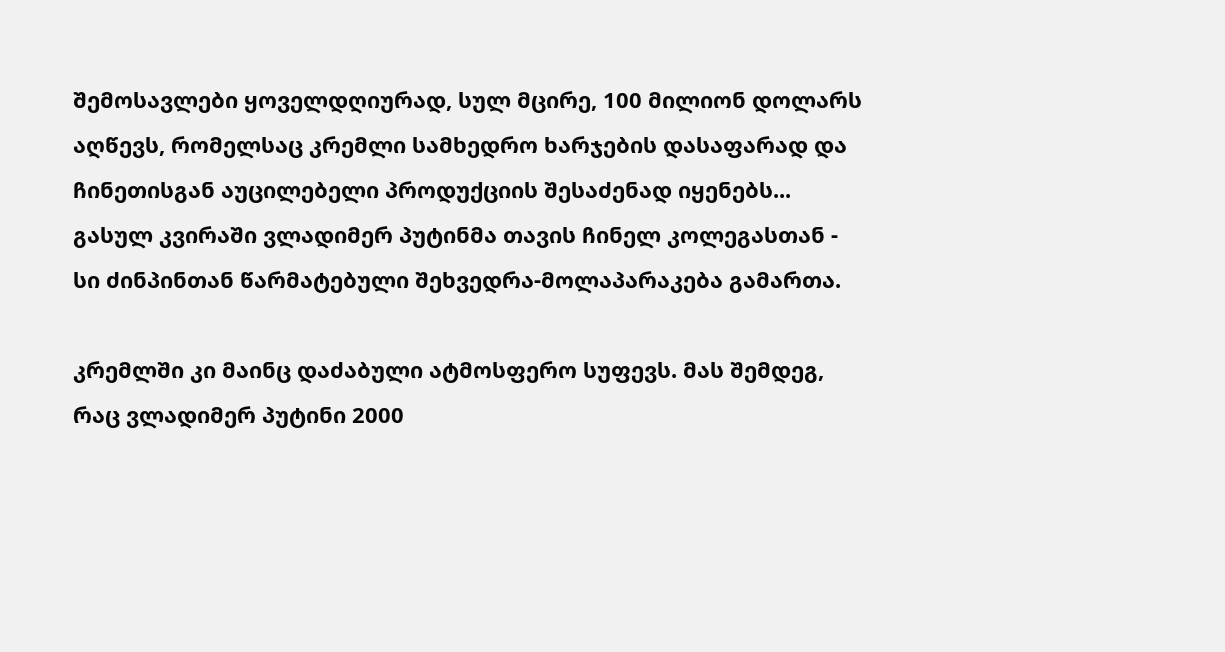შემოსავლები ყოველდღიურად, სულ მცირე, 100 მილიონ დოლარს აღწევს, რომელსაც კრემლი სამხედრო ხარჯების დასაფარად და ჩინეთისგან აუცილებელი პროდუქციის შესაძენად იყენებს... გასულ კვირაში ვლადიმერ პუტინმა თავის ჩინელ კოლეგასთან - სი ძინპინთან წარმატებული შეხვედრა-მოლაპარაკება გამართა.

კრემლში კი მაინც დაძაბული ატმოსფერო სუფევს. მას შემდეგ, რაც ვლადიმერ პუტინი 2000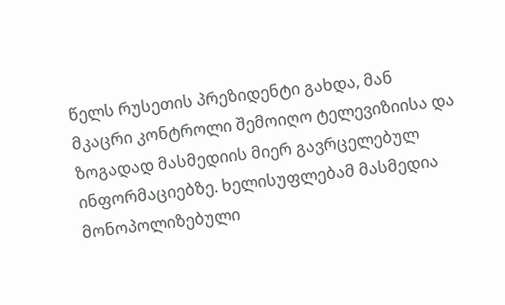წელს რუსეთის პრეზიდენტი გახდა, მან მკაცრი კონტროლი შემოიღო ტელევიზიისა და ზოგადად მასმედიის მიერ გავრცელებულ ინფორმაციებზე. ხელისუფლებამ მასმედია მონოპოლიზებული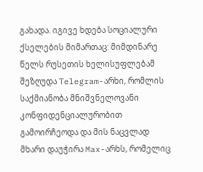გახადა. იგივე ხდება სოციალური ქსელების მიმართაც: მიმდინარე წელს რუსეთის ხელისუფლებამ შეზღუდა Telegram-არხი, რომლის საქმიანობა მნიშვნელოვანი კონფიდენციალურობით გამოირჩეოდა და მის ნაცვლად მხარი დაუჭირა Max-არხს, რომელიც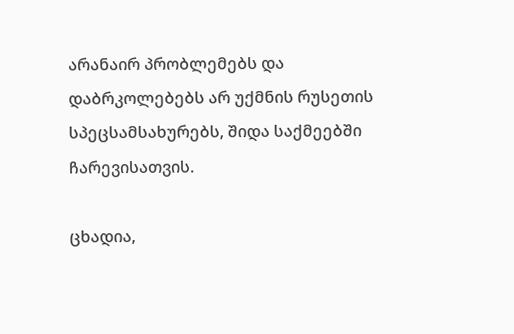არანაირ პრობლემებს და დაბრკოლებებს არ უქმნის რუსეთის სპეცსამსახურებს, შიდა საქმეებში ჩარევისათვის.

ცხადია,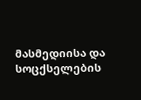მასმედიისა და სოცქსელების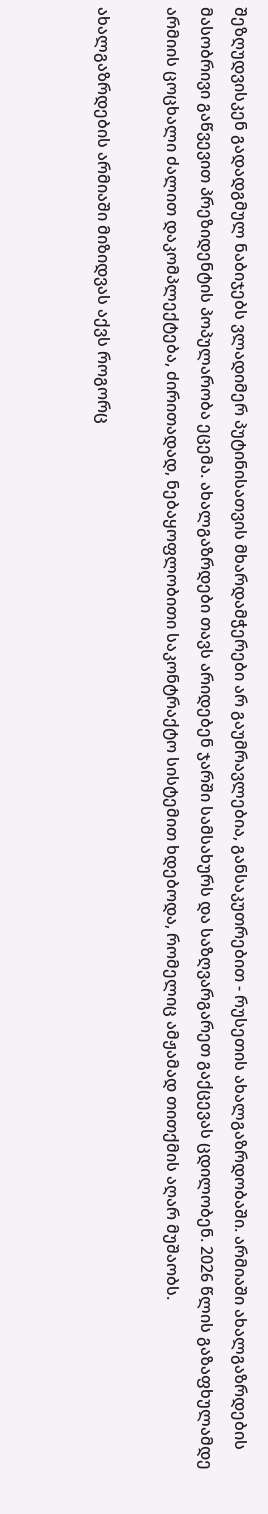შეზღუდვისკენ გადადგმულ ნაბიჯებს ვლადიმერ პუტინისათვის მხარდამჭერები არ გაუმრავლებია, განსაკუთრებით - რუსეთის ახალგაზრდობაში. არმიაში ახალგაზრდების მასობრივი გაწვევით პრეზიდენტის პოპულარობა ეცემა. ახალგაზრდები თავს არიდებენ ჯარში სამსახურს და საზღვარგარეთ გაქცევას ცდილობენ. 2026 წლის გაზაფხულამდე არმიის ცოცხალი ძალით დაკომპლექტება, ძირითადად, ნებაყოფლობითი საკონტრაქტო სისტემით ხდებოდა, რომელიც ამჟამად თითქმის აღარ მუშაობს.

ახალგაზრდების არმიაში მიზიდვას აქვს როგორც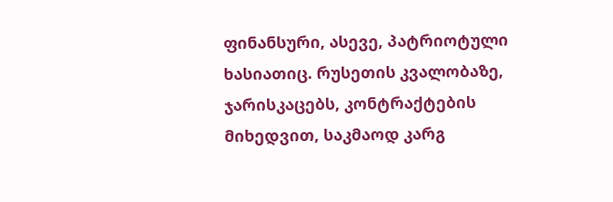ფინანსური, ასევე, პატრიოტული ხასიათიც. რუსეთის კვალობაზე, ჯარისკაცებს, კონტრაქტების მიხედვით, საკმაოდ კარგ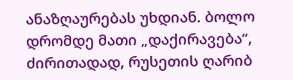ანაზღაურებას უხდიან. ბოლო დრომდე მათი „დაქირავება“, ძირითადად, რუსეთის ღარიბ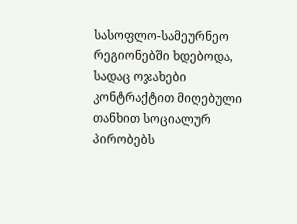სასოფლო-სამეურნეო რეგიონებში ხდებოდა, სადაც ოჯახები კონტრაქტით მიღებული თანხით სოციალურ პირობებს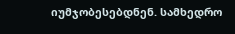იუმჯობესებდნენ. სამხედრო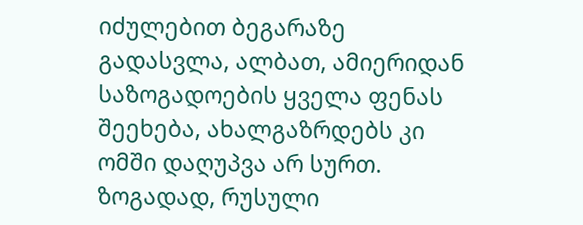იძულებით ბეგარაზე გადასვლა, ალბათ, ამიერიდან საზოგადოების ყველა ფენას შეეხება, ახალგაზრდებს კი ომში დაღუპვა არ სურთ. ზოგადად, რუსული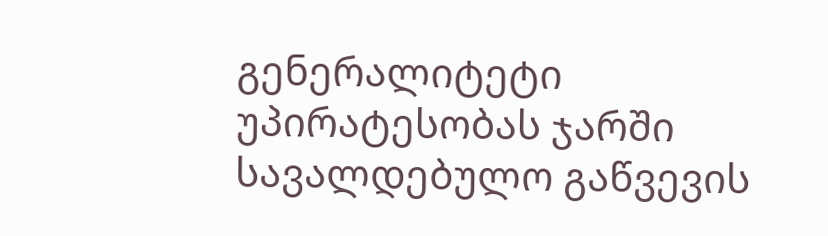გენერალიტეტი უპირატესობას ჯარში სავალდებულო გაწვევის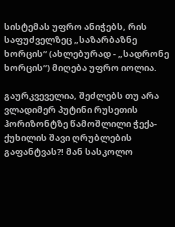სისტემას უფრო ანიჭებს, რის საფუძველზეც „საზარბაზნე ხორცის“ (ახლებურად - „სადრონე ხორცის“) მიღება უფრო იოლია.

გაურკვეველია, შეძლებს თუ არა ვლადიმერ პუტინი რუსეთის ჰორიზონტზე წამოშლილი ჭექა-ქუხილის შავი ღრუბლების გაფანტვას?! მან სასკოლო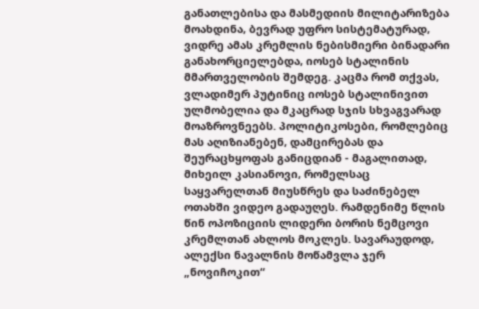განათლებისა და მასმედიის მილიტარიზება მოახდინა, ბევრად უფრო სისტემატურად, ვიდრე ამას კრემლის ნებისმიერი ბინადარი განახორციელებდა, იოსებ სტალინის მმართველობის შემდეგ. კაცმა რომ თქვას, ვლადიმერ პუტინიც იოსებ სტალინივით ულმობელია და მკაცრად სჯის სხვაგვარად მოაზროვნეებს. პოლიტიკოსები, რომლებიც მას აღიზიანებენ, დამცირებას და შეურაცხყოფას განიცდიან - მაგალითად, მიხეილ კასიანოვი, რომელსაც საყვარელთან მიუსწრეს და საძინებელ ოთახში ვიდეო გადაუღეს. რამდენიმე წლის წინ ოპოზიციის ლიდერი ბორის ნემცოვი კრემლთან ახლოს მოკლეს. სავარაუდოდ, ალექსი ნავალნის მოწამვლა ჯერ „ნოვიჩოკით“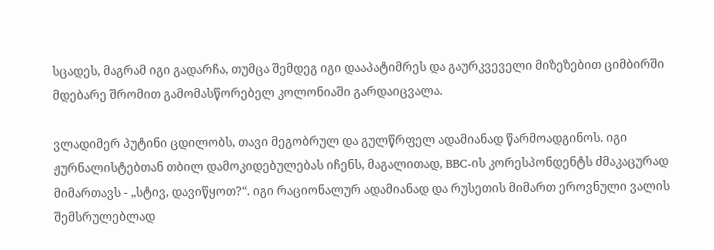სცადეს, მაგრამ იგი გადარჩა, თუმცა შემდეგ იგი დააპატიმრეს და გაურკვეველი მიზეზებით ციმბირში მდებარე შრომით გამომასწორებელ კოლონიაში გარდაიცვალა.

ვლადიმერ პუტინი ცდილობს, თავი მეგობრულ და გულწრფელ ადამიანად წარმოადგინოს. იგი ჟურნალისტებთან თბილ დამოკიდებულებას იჩენს, მაგალითად, BBC-ის კორესპონდენტს ძმაკაცურად მიმართავს - „სტივ, დავიწყოთ?“. იგი რაციონალურ ადამიანად და რუსეთის მიმართ ეროვნული ვალის შემსრულებლად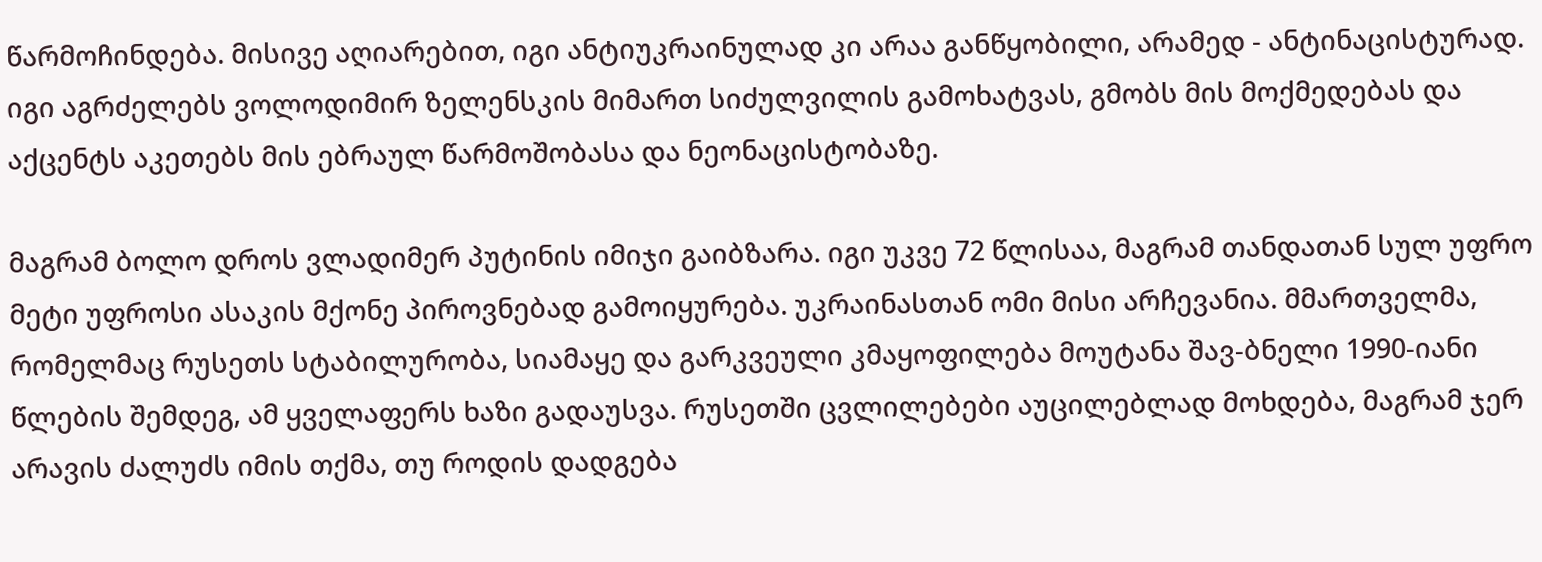წარმოჩინდება. მისივე აღიარებით, იგი ანტიუკრაინულად კი არაა განწყობილი, არამედ - ანტინაცისტურად. იგი აგრძელებს ვოლოდიმირ ზელენსკის მიმართ სიძულვილის გამოხატვას, გმობს მის მოქმედებას და აქცენტს აკეთებს მის ებრაულ წარმოშობასა და ნეონაცისტობაზე.

მაგრამ ბოლო დროს ვლადიმერ პუტინის იმიჯი გაიბზარა. იგი უკვე 72 წლისაა, მაგრამ თანდათან სულ უფრო მეტი უფროსი ასაკის მქონე პიროვნებად გამოიყურება. უკრაინასთან ომი მისი არჩევანია. მმართველმა, რომელმაც რუსეთს სტაბილურობა, სიამაყე და გარკვეული კმაყოფილება მოუტანა შავ-ბნელი 1990-იანი წლების შემდეგ, ამ ყველაფერს ხაზი გადაუსვა. რუსეთში ცვლილებები აუცილებლად მოხდება, მაგრამ ჯერ არავის ძალუძს იმის თქმა, თუ როდის დადგება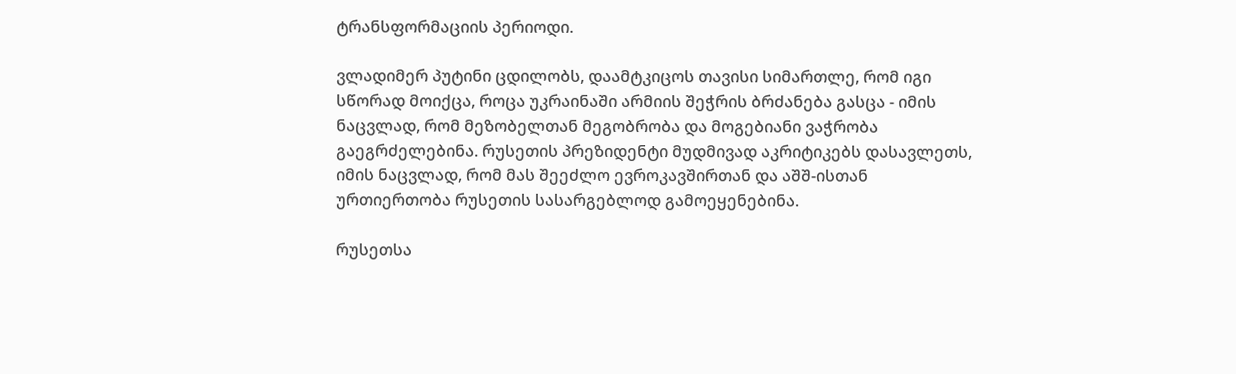ტრანსფორმაციის პერიოდი.

ვლადიმერ პუტინი ცდილობს, დაამტკიცოს თავისი სიმართლე, რომ იგი სწორად მოიქცა, როცა უკრაინაში არმიის შეჭრის ბრძანება გასცა - იმის ნაცვლად, რომ მეზობელთან მეგობრობა და მოგებიანი ვაჭრობა გაეგრძელებინა. რუსეთის პრეზიდენტი მუდმივად აკრიტიკებს დასავლეთს, იმის ნაცვლად, რომ მას შეეძლო ევროკავშირთან და აშშ-ისთან ურთიერთობა რუსეთის სასარგებლოდ გამოეყენებინა.

რუსეთსა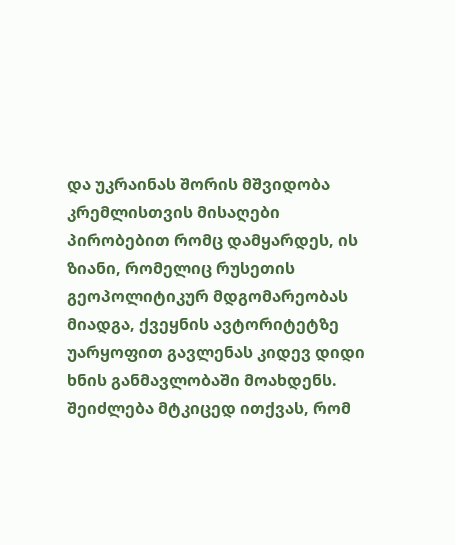და უკრაინას შორის მშვიდობა კრემლისთვის მისაღები პირობებით რომც დამყარდეს, ის ზიანი, რომელიც რუსეთის გეოპოლიტიკურ მდგომარეობას მიადგა, ქვეყნის ავტორიტეტზე უარყოფით გავლენას კიდევ დიდი ხნის განმავლობაში მოახდენს. შეიძლება მტკიცედ ითქვას, რომ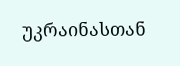უკრაინასთან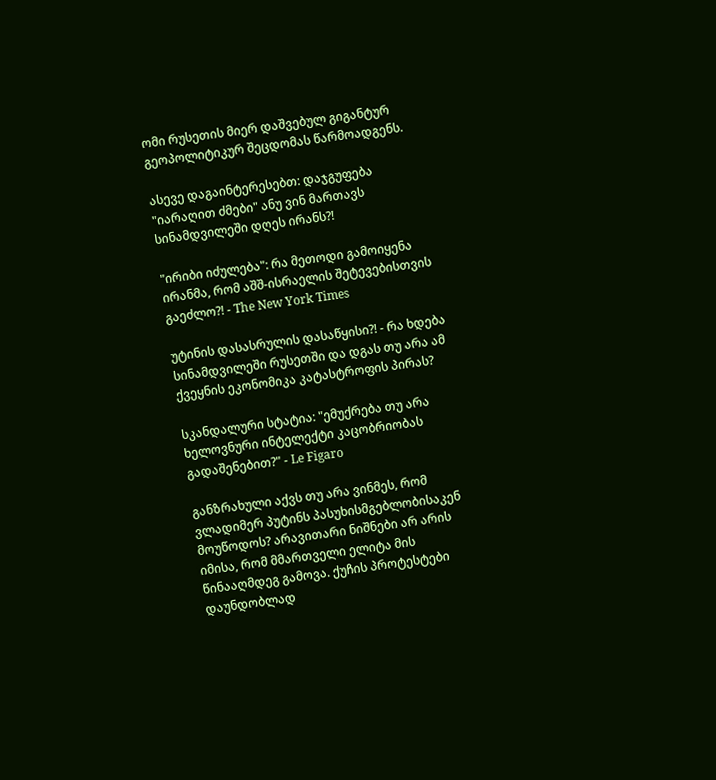ომი რუსეთის მიერ დაშვებულ გიგანტურ გეოპოლიტიკურ შეცდომას წარმოადგენს.

ასევე დაგაინტერესებთ: დაჯგუფება "იარაღით ძმები" ანუ ვინ მართავს სინამდვილეში დღეს ირანს?!

"ირიბი იძულება": რა მეთოდი გამოიყენა ირანმა, რომ აშშ-ისრაელის შეტევებისთვის გაეძლო?! - The New York Times

უტინის დასასრულის დასაწყისი?! - რა ხდება სინამდვილეში რუსეთში და დგას თუ არა ამ ქვეყნის ეკონომიკა კატასტროფის პირას?

სკანდალური სტატია: "ემუქრება თუ არა ხელოვნური ინტელექტი კაცობრიობას გადაშენებით?" - Le Figaro

განზრახული აქვს თუ არა ვინმეს, რომ ვლადიმერ პუტინს პასუხისმგებლობისაკენ მოუწოდოს? არავითარი ნიშნები არ არის იმისა, რომ მმართველი ელიტა მის წინააღმდეგ გამოვა. ქუჩის პროტესტები დაუნდობლად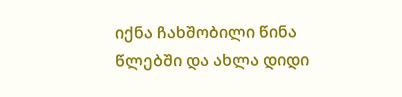იქნა ჩახშობილი წინა წლებში და ახლა დიდი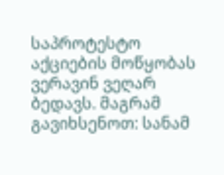საპროტესტო აქციების მოწყობას ვერავინ ვეღარ ბედავს. მაგრამ გავიხსენოთ: სანამ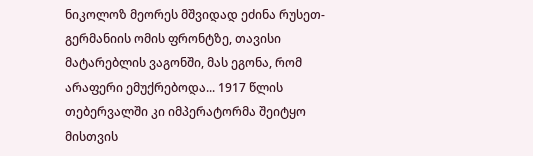ნიკოლოზ მეორეს მშვიდად ეძინა რუსეთ-გერმანიის ომის ფრონტზე, თავისი მატარებლის ვაგონში, მას ეგონა, რომ არაფერი ემუქრებოდა... 1917 წლის თებერვალში კი იმპერატორმა შეიტყო მისთვის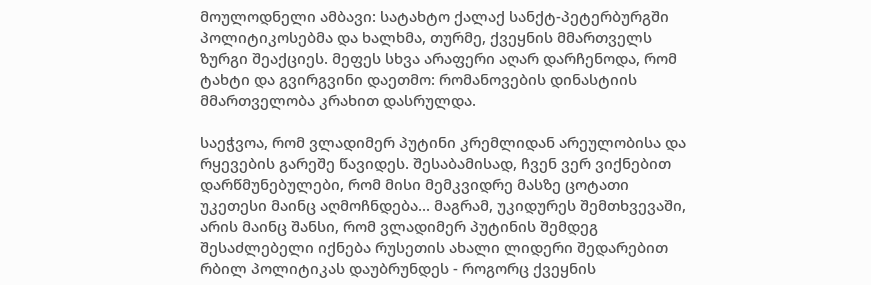მოულოდნელი ამბავი: სატახტო ქალაქ სანქტ-პეტერბურგში პოლიტიკოსებმა და ხალხმა, თურმე, ქვეყნის მმართველს ზურგი შეაქციეს. მეფეს სხვა არაფერი აღარ დარჩენოდა, რომ ტახტი და გვირგვინი დაეთმო: რომანოვების დინასტიის მმართველობა კრახით დასრულდა.

საეჭვოა, რომ ვლადიმერ პუტინი კრემლიდან არეულობისა და რყევების გარეშე წავიდეს. შესაბამისად, ჩვენ ვერ ვიქნებით დარწმუნებულები, რომ მისი მემკვიდრე მასზე ცოტათი უკეთესი მაინც აღმოჩნდება... მაგრამ, უკიდურეს შემთხვევაში, არის მაინც შანსი, რომ ვლადიმერ პუტინის შემდეგ შესაძლებელი იქნება რუსეთის ახალი ლიდერი შედარებით რბილ პოლიტიკას დაუბრუნდეს - როგორც ქვეყნის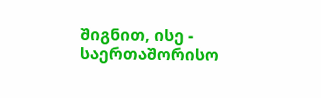შიგნით, ისე - საერთაშორისო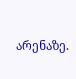არენაზე.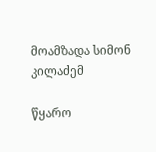მოამზადა სიმონ კილაძემ

წყარო